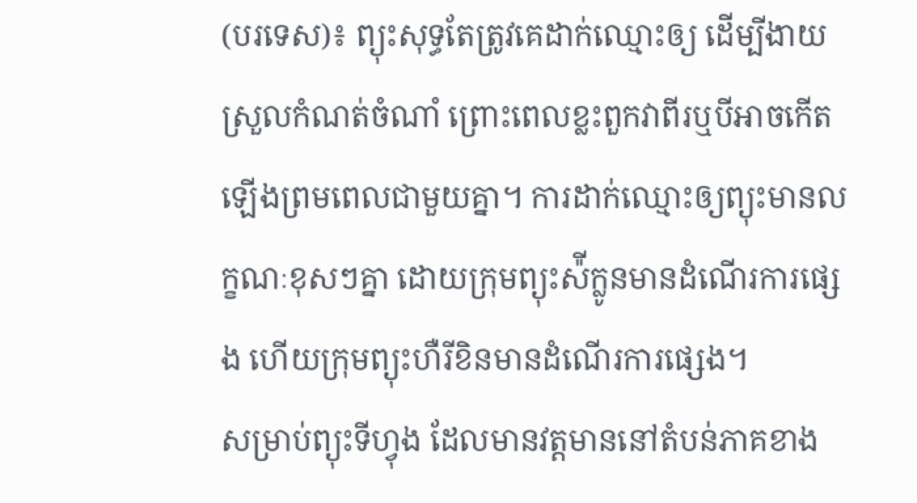(បរទេស)៖ ព្យុះសុទ្ធតែត្រូវគេដាក់ឈ្មោះឲ្យ ដើម្បីងាយស្រួលកំណត់ចំណាំ ព្រោះពេលខ្លះពួកវាពីរឬបីអាចកើតឡើងព្រមពេលជាមួយគ្នា។ ការដាក់ឈ្មោះឲ្យព្យុះមានលក្ខណៈខុសៗគ្នា ដោយក្រុមព្យុះស៉ីក្លូនមានដំណើរការផ្សេង ហើយក្រុមព្យុះហឺរីខិនមានដំណើរការផ្សេង។
សម្រាប់ព្យុះទីហ្វុង ដែលមានវត្តមាននៅតំបន់ភាគខាង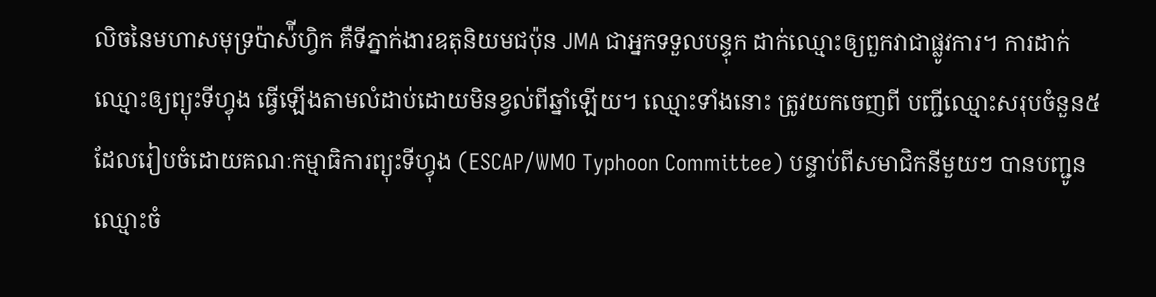លិចនៃមហាសមុទ្រប៉ាស៉ីហ្វិក គឺទីភ្នាក់ងារឧតុនិយមជប៉ុន JMA ជាអ្នកទទួលបន្ទុក ដាក់ឈ្មោះឲ្យពួកវាជាផ្លូវការ។ ការដាក់ឈ្មោះឲ្យព្យុះទីហ្វុង ធ្វើឡើងតាមលំដាប់ដោយមិនខ្វល់ពីឆ្នាំឡើយ។ ឈ្មោះទាំងនោះ ត្រូវយកចេញពី បញ្ជីឈ្មោះសរុបចំនួន៥ ដែលរៀបចំដោយគណៈកម្មាធិការព្យុះទីហ្វុង (ESCAP/WMO Typhoon Committee) បន្ទាប់ពីសមាជិកនីមួយៗ បានបញ្ជូនឈ្មោះចំ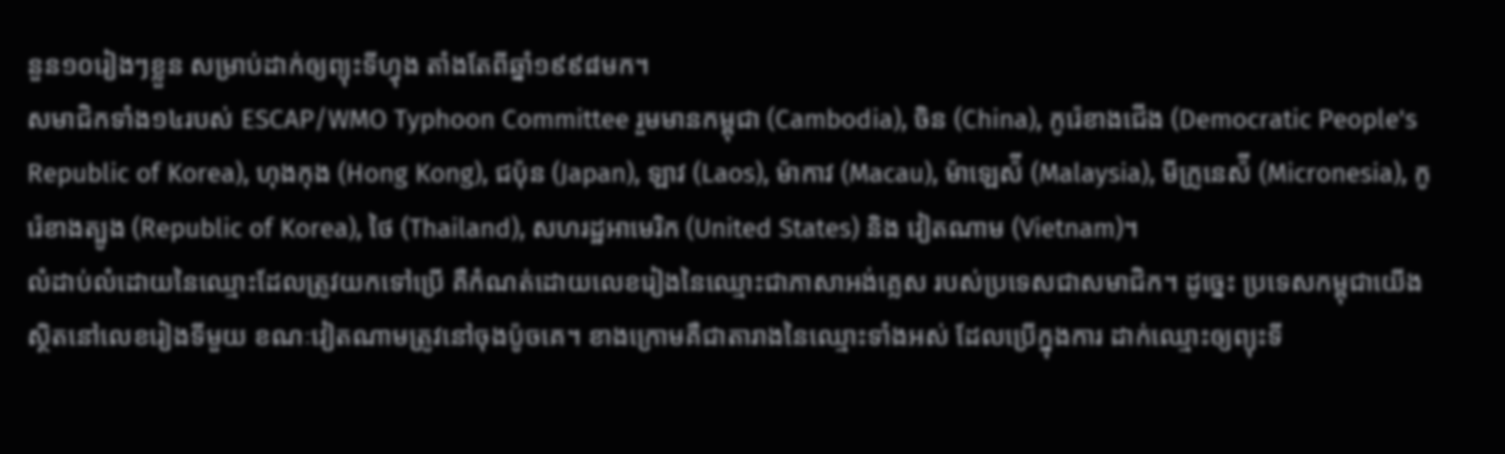នួន១០រៀងៗខ្លួន សម្រាប់ដាក់ឲ្យព្យុះទីហ្វុង តាំងតែពីឆ្នាំ១៩៩៨មក។
សមាជិកទាំង១៤របស់ ESCAP/WMO Typhoon Committee រួមមានកម្ពុជា (Cambodia), ចិន (China), កូរ៉េខាងជើង (Democratic People's Republic of Korea), ហុងកុង (Hong Kong), ជប៉ុន (Japan), ឡាវ (Laos), ម៉ាកាវ (Macau), ម៉ាឡេស៉ី (Malaysia), មីក្រូនេស៉ី (Micronesia), កូរ៉េខាងត្បូង (Republic of Korea), ថៃ (Thailand), សហរដ្ឋអាមេរិក (United States) និង វៀតណាម (Vietnam)។
លំដាប់លំដោយនៃឈ្មោះដែលត្រូវយកទៅប្រើ គឺកំណត់ដោយលេខរៀងនៃឈ្មោះជាភាសាអង់គ្លេស របស់ប្រទេសជាសមាជិក។ ដូច្នេះ ប្រទេសកម្ពុជាយើងស្ថិតនៅលេខរៀងទីមួយ ខណៈវៀតណាមត្រូវនៅចុងប៉ូចគេ។ ខាងក្រោមគឺជាតារាងនៃឈ្មោះទាំងអស់ ដែលប្រើក្នុងការ ដាក់ឈ្មោះឲ្យព្យុះទី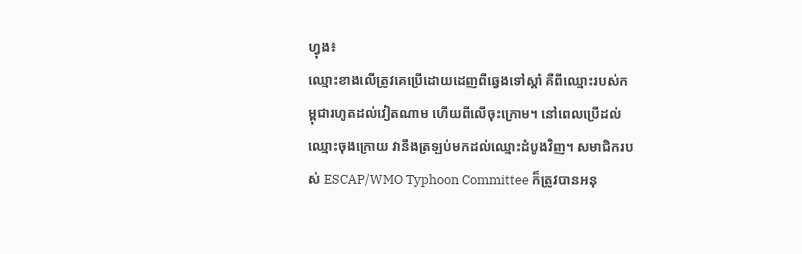ហ្វុង៖
ឈ្មោះខាងលើត្រូវគេប្រើដោយដេញពីឆ្វេងទៅស្តាំ គឺពីឈ្មោះរបស់កម្ពុជារហូតដល់វៀតណាម ហើយពីលើចុះក្រោម។ នៅពេលប្រើដល់ ឈ្មោះចុងក្រោយ វានឹងត្រឡប់មកដល់ឈ្មោះដំបូងវិញ។ សមាជិករបស់ ESCAP/WMO Typhoon Committee ក៏ត្រូវបានអនុ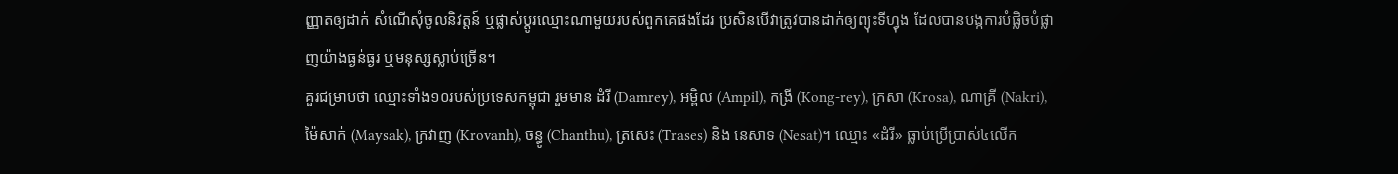ញ្ញាតឲ្យដាក់ សំណើសុំចូលនិវត្តន៍ ឬផ្លាស់ប្តូរឈ្មោះណាមួយរបស់ពួកគេផងដែរ ប្រសិនបើវាត្រូវបានដាក់ឲ្យព្យុះទីហ្វុង ដែលបានបង្កការបំផ្លិចបំផ្លាញយ៉ាងធ្ងន់ធ្ងរ ឬមនុស្សស្លាប់ច្រើន។
គួរជម្រាបថា ឈ្មោះទាំង១០របស់ប្រទេសកម្ពុជា រួមមាន ដំរី (Damrey), អម្ពិល (Ampil), កង្រី (Kong-rey), ក្រសា (Krosa), ណាគ្រី (Nakri), ម៉ៃសាក់ (Maysak), ក្រវាញ (Krovanh), ចន្ធូ (Chanthu), ត្រសេះ (Trases) និង នេសាទ (Nesat)។ ឈ្មោះ «ដំរី» ធ្លាប់ប្រើប្រាស់៤លើក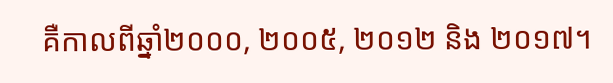គឺកាលពីឆ្នាំ២០០០, ២០០៥, ២០១២ និង ២០១៧។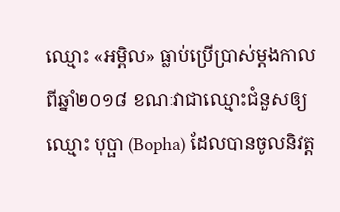ឈ្មោះ «អម្ពិល» ធ្លាប់ប្រើប្រាស់ម្តងកាលពីឆ្នាំ២០១៨ ខណៈវាជាឈ្មោះជំនួសឲ្យឈ្មោះ បុប្ផា (Bopha) ដែលបានចូលនិវត្ត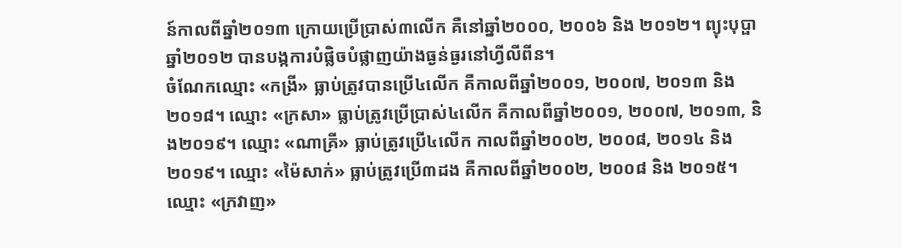ន៍កាលពីឆ្នាំ២០១៣ ក្រោយប្រើប្រាស់៣លើក គឺនៅឆ្នាំ២០០០, ២០០៦ និង ២០១២។ ព្យុះបុប្ផា ឆ្នាំ២០១២ បានបង្កការបំផ្លិចបំផ្លាញយ៉ាងធ្ងន់ធ្ងរនៅហ្វីលីពីន។
ចំណែកឈ្មោះ «កង្រី» ធ្លាប់ត្រូវបានប្រើ៤លើក គឺកាលពីឆ្នាំ២០០១, ២០០៧, ២០១៣ និង២០១៨។ ឈ្មោះ «ក្រសា» ធ្លាប់ត្រូវប្រើប្រាស់៤លើក គឺកាលពីឆ្នាំ២០០១, ២០០៧, ២០១៣, និង២០១៩។ ឈ្មោះ «ណាគ្រី» ធ្លាប់ត្រូវប្រើ៤លើក កាលពីឆ្នាំ២០០២, ២០០៨, ២០១៤ និង ២០១៩។ ឈ្មោះ «ម៉ៃសាក់» ធ្លាប់ត្រូវប្រើ៣ដង គឺកាលពីឆ្នាំ២០០២, ២០០៨ និង ២០១៥។ ឈ្មោះ «ក្រវាញ»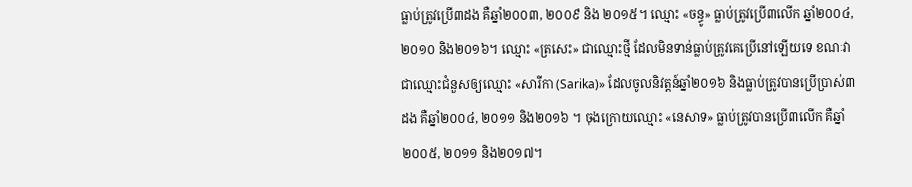ធ្លាប់ត្រូវប្រើ៣ដង គឺឆ្នាំ២០០៣, ២០០៩ និង ២០១៥។ ឈ្មោះ «ចន្ធូ» ធ្លាប់ត្រូវប្រើ៣លើក ឆ្នាំ២០០៤, ២០១០ និង២០១៦។ ឈ្មោះ «ត្រសេះ» ជាឈ្មោះថ្មី ដែលមិនទាន់ធ្លាប់ត្រូវគេប្រើនៅឡើយទេ ខណៈវាជាឈ្មោះជំនួសឲ្យឈ្មោះ «សារីកា (Sarika)» ដែលចូលនិវត្តន៍ឆ្នាំ២០១៦ និងធ្លាប់ត្រូវបានប្រើប្រាស់៣ដង គឺឆ្នាំ២០០៤, ២០១១ និង២០១៦ ។ ចុងក្រោយឈ្មោះ «នេសាទ» ធ្លាប់ត្រូវបានប្រើ៣លើក គឺឆ្នាំ២០០៥, ២០១១ និង២០១៧។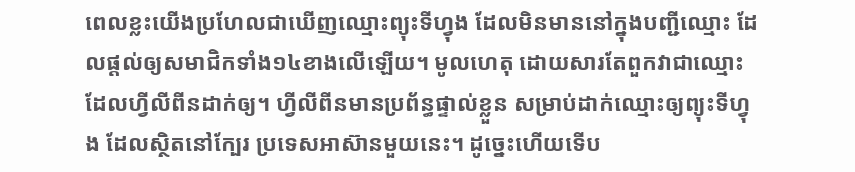ពេលខ្លះយើងប្រហែលជាឃើញឈ្មោះព្យុះទីហ្វុង ដែលមិនមាននៅក្នុងបញ្ជីឈ្មោះ ដែលផ្តល់ឲ្យសមាជិកទាំង១៤ខាងលើឡើយ។ មូលហេតុ ដោយសារតែពួកវាជាឈ្មោះដែលហ្វីលីពីនដាក់ឲ្យ។ ហ្វីលីពីនមានប្រព័ន្ធផ្ទាល់ខ្លួន សម្រាប់ដាក់ឈ្មោះឲ្យព្យុះទីហ្វុង ដែលស្ថិតនៅក្បែរ ប្រទេសអាស៊ានមួយនេះ។ ដូច្នេះហើយទើប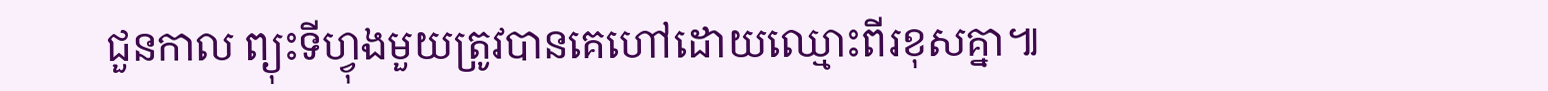ជួនកាល ព្យុះទីហ្វុងមួយត្រូវបានគេហៅដោយឈ្មោះពីរខុសគ្នា៕